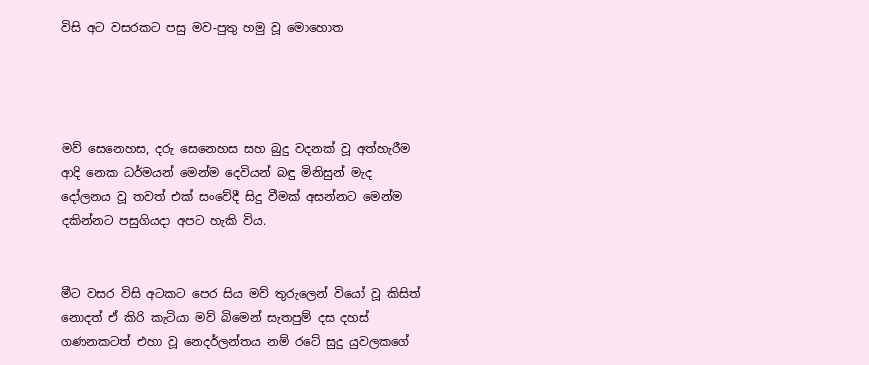විසි අට වසරකට පසු මව-පුතු හමු වූ මොහොත




මව් සෙනෙහස, දරු සෙනෙහස සහ බුදු වදනක් වූ අත්හැරීම ආදි නෙක ධර්මයන් මෙන්ම දෙවියන් බඳු මිනිසුන් මැද දෝලනය වූ තවත් එක් සංවේදී සිදු වීමක් අසන්නට මෙන්ම දකින්නට පසුගියද‌ා අපට හැකි විය.


මීට වසර විසි අටකට පෙර සිය මව් තුරුලෙන් වියෝ වූ කිසිත් නොදත් ඒ කිරි කැටියා මව් බිමෙන් සැතපුම් දස දහස් ගණනකටත් එහා වූ නෙදර්ලන්තය නම් රටේ සුදු යුවලකගේ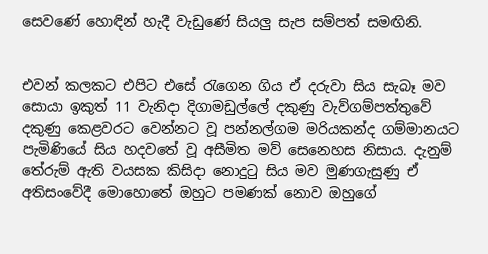සෙවණේ හොඳින් හැදී වැඩුණේ සියලු සැප සම්පත් සමඟිනි.


එවන් කලකට එපිට එසේ රැගෙන ගිය ඒ දරුවා සිය සැබෑ මව සොයා ඉකුත් 11 වැනිදා දිගාමඩුල්ලේ දකුණු වැව්ගම්පත්තුවේ දකුණු කෙළවරට වෙන්නට වූ පන්නල්ගම මරියකන්ද ගම්මානයට පැමිණියේ සිය හදවතේ වූ අසීමිත මව් සෙනෙහස නිසාය. දැනුම් තේරුම් ඇති වයසක කිසිදා නොදුටු සිය මව මුණගැසුණු ඒ අතිසංවේදී මොහොතේ ඔහුට පමණක් නොව ඔහුගේ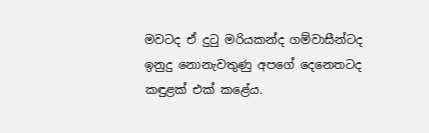මවටද ඒ දුටු මරියකන්ද ගම්වාසීන්ටද ඉනුදු නොනැවතුණු අපගේ දෙනෙතටද කඳුළක් එක් කළේය.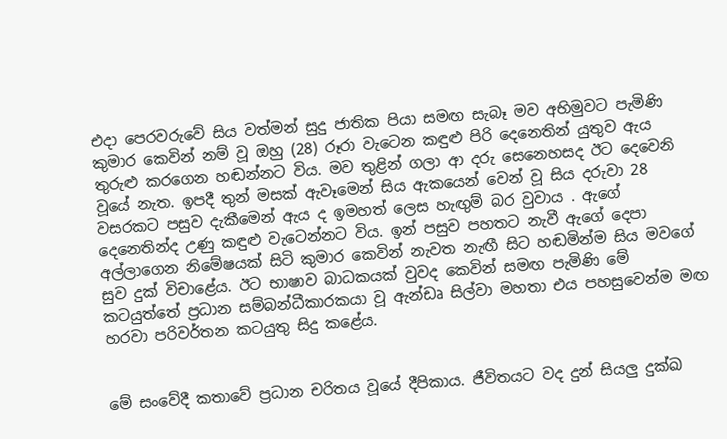එදා පෙරවරුවේ සිය වත්මන් සුදු ජාතික පියා සමඟ සැබෑ මව අභිමුවට පැමිණි කුමාර කෙවින් නම් වූ ඔහු (28) රූරා වැටෙන කඳුළු පිරි දෙනෙතින් යුතුව ඇය තුරුළු කරගෙන හඬන්නට විය. මව තුළින් ගලා ආ දරු සෙනෙහසද ඊට දෙවෙනි වූයේ නැත. ඉපදී තුන් මසක් ඇවෑමෙන් සිය ඇකයෙන් වෙන් වූ සිය දරුවා 28 වසරකට පසුව දැකීමෙන් ඇය ද ඉමහත් ලෙස හැඟුම් බර වුවාය . ඇගේ දෙනෙතින්ද උණු කඳුළු වැටෙන්නට විය. ඉන් පසුව පහතට නැවී ඇගේ දෙපා අල්ලාගෙන නිමේෂයක් සිටි කුමාර කෙවින් නැවත නැඟී සිට හඬමින්ම සිය මවගේ සුව දුක් විචාළේය. ඊට භාෂාව බාධකයක් වුවද කෙවින් සමඟ පැමිණි මේ කටයුත්තේ ප්‍රධාන සම්බන්ධීකාරකයා වූ ඇන්ඩෘ සිල්වා මහතා එය පහසුවෙන්ම මඟ හරවා පරිවර්තන කටයුතු සිදු කළේය.


මේ සංවේදී කතාවේ ප්‍රධාන චරිතය වූයේ දීපිකාය. ජීවිතයට වද දුන් සියලු දුක්ඛ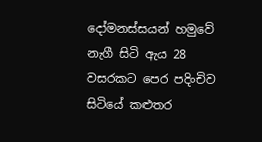දෝමනස්සයන් හමුවේ නැගී සිටි ඇය 28 වසරකට පෙර පදිංචිව සිටියේ කළුතර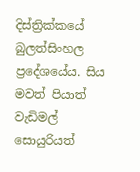දිස්ත්‍රික්කයේ බුලත්සිංහල ප්‍රදේශයේය. සිය මවත් පියාත් වැඩිමල් සොයුරියත්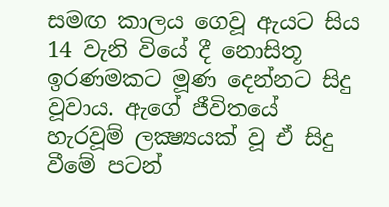සමඟ කාලය ගෙවූ ඇයට සිය 14 වැනි වියේ දී නොසිතූ ඉරණමකට මූණ දෙන්නට සිදු වූවාය. ඇගේ ජීවිතයේ හැරවූම් ලක්‍ෂ්‍යයක් වූ ඒ සිදු වීමේ පටන්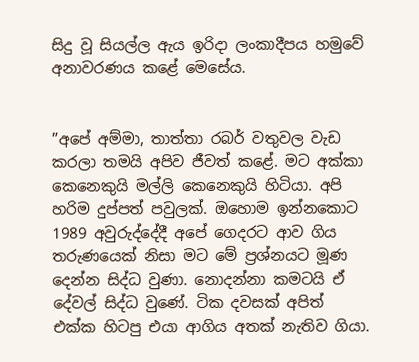සිදු වූ සියල්ල ඇය ඉරිදා ලංකාදීපය හමුවේ අනාවරණය කළේ මෙසේය.


”අපේ අම්මා, තාත්තා රබර් වතුවල වැඩ කරලා තමයි අපිව ජීවත් කළේ. මට අක්කා කෙනෙකුයි මල්ලි කෙනෙකුයි හිටියා. අපි හරිම දුප්පත් පවුලක්. ඔහොම ඉන්නකොට 1989 අවුරුද්දේදී අපේ ගෙදරට ආව ගිය තරුණයෙක් නිසා මට මේ ප්‍රශ්නයට මූණ දෙන්න සිද්ධ වුණා. නොදන්නා කමටයි ඒ දේවල් සිද්ධ වුණේ. ටික දවසක් අපිත් එක්ක හිටපු එයා ආගිය අතක් නැතිව ගියා.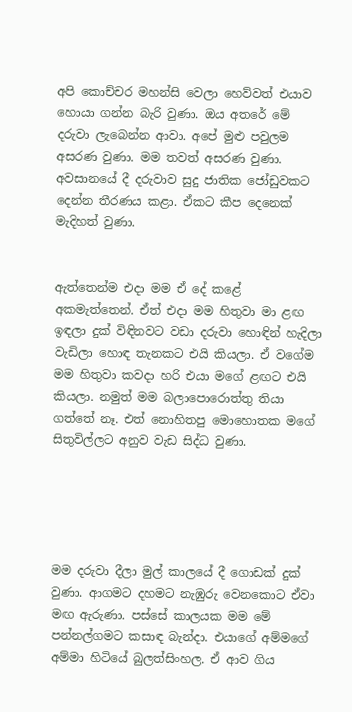අපි කොච්චර මහන්සි වෙලා හෙව්වත් එයාව හොයා ගන්න බැරි වුණා. ඔය අතරේ මේ දරුවා ලැබෙන්න ආවා. අපේ මුළු පවුලම අසරණ වුණා. මම තවත් අසරණ වුණා. අවසානයේ දී දරුවාව සුදු ජාතික ජෝඩුවකට දෙන්න තීරණය කළා. ඒකට කීප දෙනෙක් මැදිහත් වුණා.


ඇත්තෙන්ම එදා මම ඒ දේ කළේ අකමැත්තෙන්. ඒත් එදා මම හිතුවා මා ළඟ ඉඳලා දුක් විඳිනවට වඩා දරුවා හොඳින් හැදිලා වැඩිලා හොඳ තැනකට එයි කියලා. ඒ වගේම මම හිතුවා කවදා හරි එයා මගේ ළඟට එයි කියලා. නමුත් මම බලාපොරොත්තු තියා ගත්තේ නෑ. එත් නොහිතපු මොහොතක මගේ සිතුවිල්ලට අනුව වැඩ සිද්ධ වුණා.





මම දරුවා දීලා මුල් කාලයේ දී ගොඩක් දුක් වුණා. ආගමට දහමට නැඹුරු වෙනකොට ඒවා මඟ ඇරුණා. පස්සේ කාලයක මම මේ පන්නල්ගමට කසාඳ බැන්දා. එයාගේ අම්මගේ අම්මා හිටියේ බුලත්සිංහල. ඒ ආව ගිය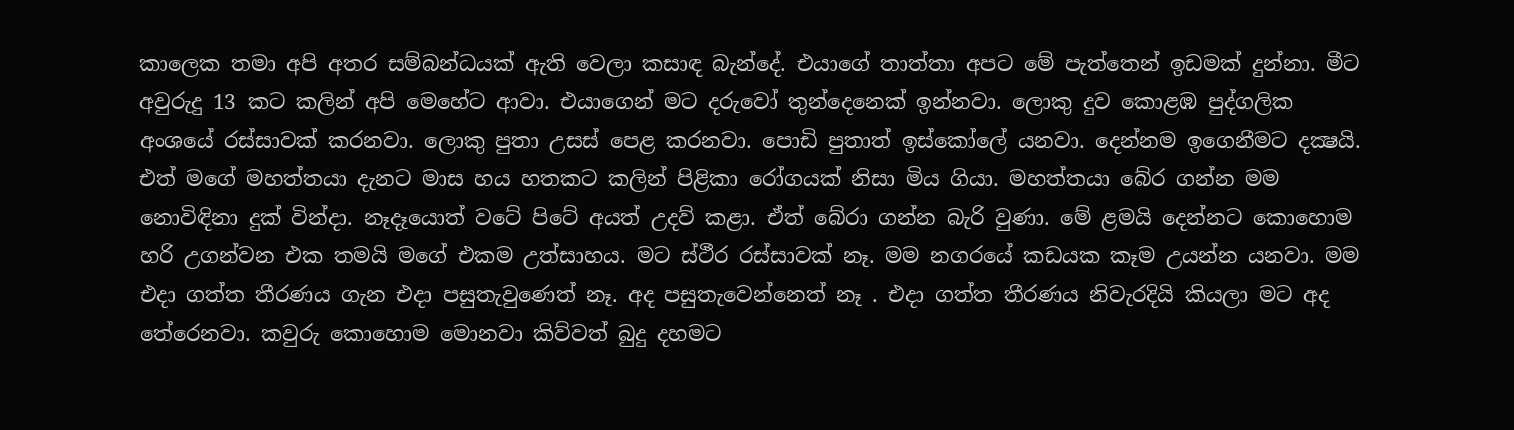කාලෙක තමා අපි අතර සම්බන්ධයක් ඇති වෙලා කසාඳ බැන්දේ. එයාගේ තාත්තා අපට මේ පැත්තෙන් ඉඩමක් දුන්නා. මීට අවුරුදු 13 කට කලින් අපි මෙහේට ආවා. එයාගෙන් මට දරුවෝ තුන්දෙනෙක් ඉන්නවා. ලොකු දුව කොළඹ පුද්ගලික අංශයේ රස්සාවක් කරනවා. ලොකු පුතා උසස් පෙළ කරනවා. පොඩි පුතාත් ඉස්කෝලේ යනවා. දෙන්නම ඉගෙනීමට දක්‍ෂයි. එත් මගේ මහත්තයා දැනට මාස හය හතකට කලින් පිළිකා රෝගයක් නිසා මිය ගියා. මහත්තයා බේර ගන්න මම නොවිඳිනා දුක් වින්ද‌ා. නෑදෑයොත් වටේ පිටේ අයත් උදව් කළා. ඒත් බේරා ගන්න බැරි වුණා. මේ ළමයි දෙන්නට කොහොම හරි උගන්වන එක තමයි මගේ එකම උත්සාහය. මට ස්ථීර රස්සාවක් නෑ. මම නගරයේ කඩයක කෑම උයන්න යනවා. මම එදා ගත්ත තීරණය ගැන එදා පසුතැවුණෙත් නෑ. අද පසුතැවෙන්නෙත් නෑ . එදා ගත්ත තීරණය නිවැරදියි කියලා මට අද තේරෙනවා. කවුරු කොහොම මොනවා කිව්වත් බුදු දහමට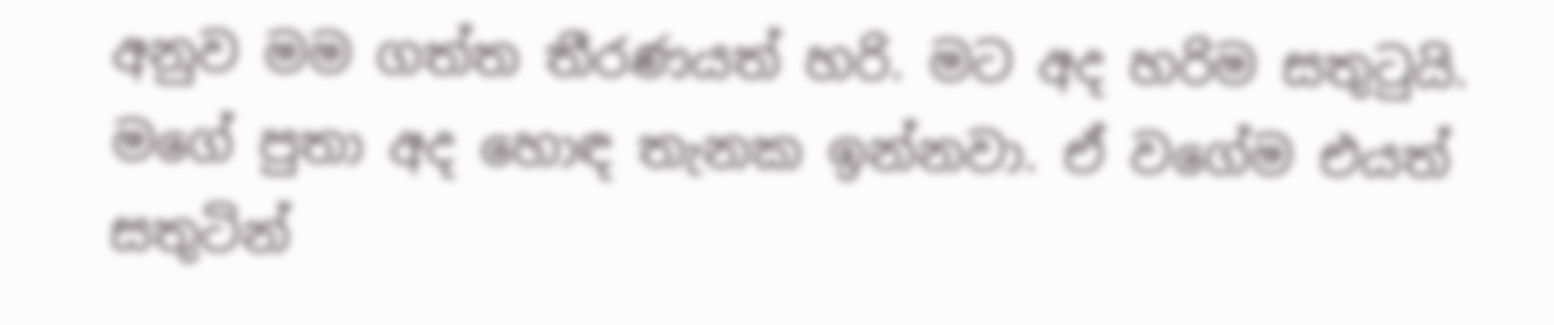අනුව මම ගත්ත තීරණයත් හරි. මට අද හරිම සතුටුයි. මගේ පුතා අද හොඳ තැනක ඉන්නවා. ඒ වගේම එයත් සතුටින්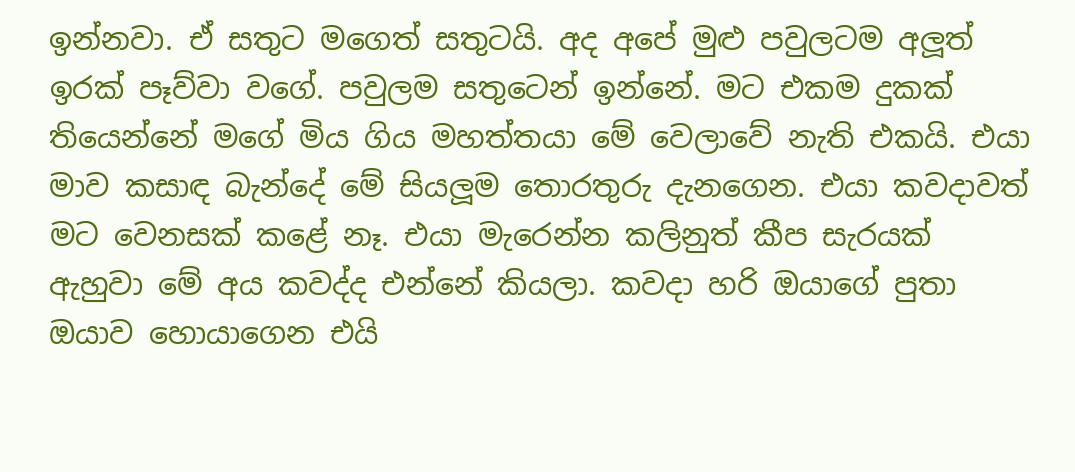ඉන්නවා. ඒ සතුට මගෙත් සතුටයි. අද අපේ මුළු පවුලටම අලූත් ඉරක් පෑව්වා වගේ. පවුලම සතුටෙන් ඉන්නේ. මට එකම දුකක් තියෙන්නේ මගේ මිය ගිය මහත්තයා මේ වෙලාවේ නැති එකයි. එයා මාව කසාඳ බැන්දේ මේ සියලූම තොරතුරු දැනගෙන. එයා කවදාවත් මට වෙනසක් කළේ නෑ. එයා මැරෙන්න කලිනුත් කීප සැරයක් ඇහුවා මේ අය කවද්ද එන්නේ කියලා. කවදා හරි ඔයාගේ පුතා ඔයාව හොයාගෙන එයි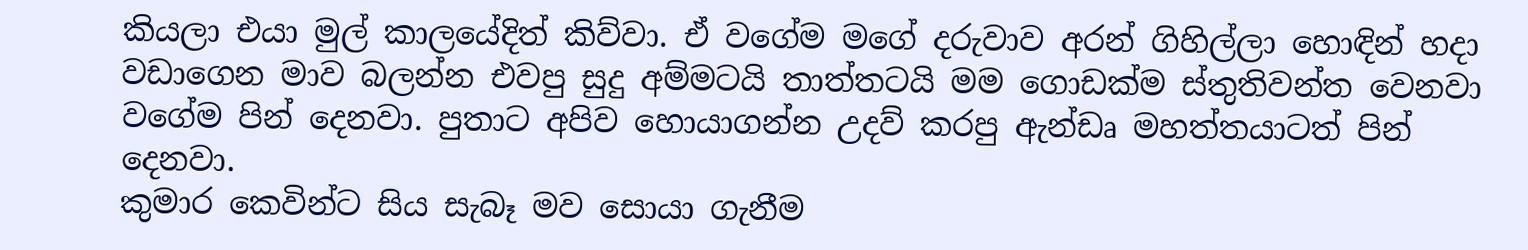කියලා එයා මුල් කාලයේදිත් කිව්වා. ඒ වගේම මගේ දරුවාව අරන් ගිහිල්ලා හොඳින් හදා වඩාගෙන මාව බලන්න එවපු සුදු අම්මටයි තාත්තටයි මම ගොඩක්ම ස්තුතිවන්ත වෙනවා වගේම පින් දෙනවා. පුතාට අපිව හොයාගන්න උදව් කරපු ඇන්ඩෘ මහත්තයාටත් පින් දෙනවා.
කුමාර කෙවින්ට සිය සැබෑ මව සොයා ගැනීම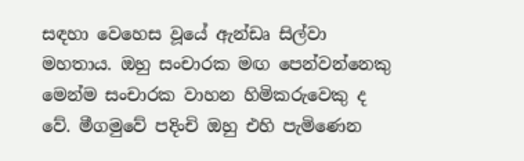සඳහා වෙහෙස වූයේ ඇන්ඩෘ සිල්වා මහතාය. ඔහු සංචාරක මඟ පෙන්වන්නෙකු මෙන්ම සංචාරක වාහන හිමිකරුවෙකු ද වේ. මීගමුවේ පදිංචි ඔහු එහි පැමිණෙන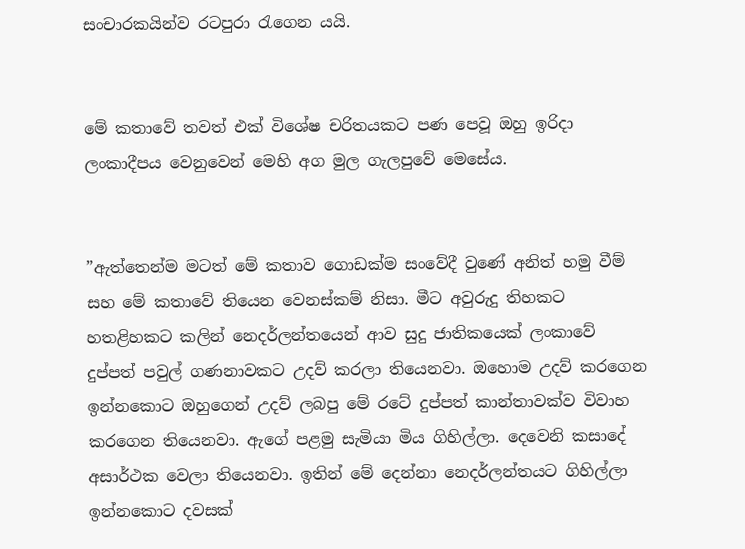සංචාරකයින්ව රටපුරා රැගෙන යයි.


මේ කතාවේ තවත් එක් විශේෂ චරිතයකට පණ පෙවූ ඔහු ඉරිදා ලංකාදීපය වෙනුවෙන් මෙහි අග මුල ගැලපුවේ මෙසේය.


”ඇත්තෙන්ම මටත් මේ කතාව ගොඩක්ම සංවේදී වුණේ අනිත් හමු වීම් සහ මේ කතාවේ තියෙන වෙනස්කම් නිසා. මීට අවුරුදු තිහකට හතළිහකට කලින් නෙදර්ලන්තයෙන් ආව සුදු ජාතිකයෙක් ලංකාවේ දුප්පත් පවුල් ගණනාවකට උදව් කරලා තියෙනවා. ඔහොම උදව් කරගෙන ඉන්නකොට ඔහුගෙන් උදව් ලබපු මේ රටේ දුප්පත් කාන්තාවක්ව විවාහ කරගෙන තියෙනවා. ඇගේ පළමු සැමියා මිය ගිහිල්ලා. දෙවෙනි කසාදේ අසාර්ථක වෙලා තියෙනවා. ඉතින් මේ දෙන්නා නෙදර්ලන්තයට ගිහිල්ලා ඉන්නකොට දවසක්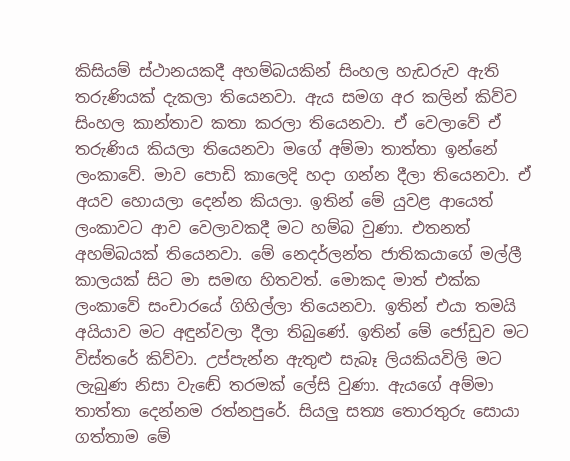කිසියම් ස්ථානයකදී අහම්බයකින් සිංහල හැඩරුව ඇති තරුණියක් දැකලා තියෙනවා. ඇය සමග අර කලින් කිව්ව සිංහල කාන්තාව කතා කරලා තියෙනවා. ඒ වෙලාවේ ඒ තරුණිය කියලා තියෙනවා මගේ අම්මා තාත්තා ඉන්නේ ලංකාවේ. මාව පොඩි කාලෙදි හදා ගන්න දීලා තියෙනවා. ඒ අයව හොයලා දෙන්න කියලා. ඉතින් මේ යුවළ ආයෙත් ලංකාවට ආව වෙලාවකදී මට හම්බ වුණා. එතනත් අහම්බයක් තියෙනවා. මේ නෙදර්ලන්ත ජාතිකයාගේ මල්ලී කාලයක් සිට මා සමඟ හිතවත්. මොකද මාත් එක්ක ලංකාවේ සංචාරයේ ගිහිල්ලා තියෙනවා. ඉතින් එයා තමයි අයියාව මට අඳුන්වලා දීලා තිබුණේ. ඉතින් මේ ජෝඩුව මට විස්තරේ කිව්වා. උප්පැන්න ඇතුළු සැබෑ ලියකියවිලි මට ලැබුණ නිසා වැඬේ තරමක් ලේසි වුණා. ඇයගේ අම්මා තාත්තා දෙන්නම රත්නපුරේ. සියලු සත්‍ය තොරතුරු සොයා ගත්තාම මේ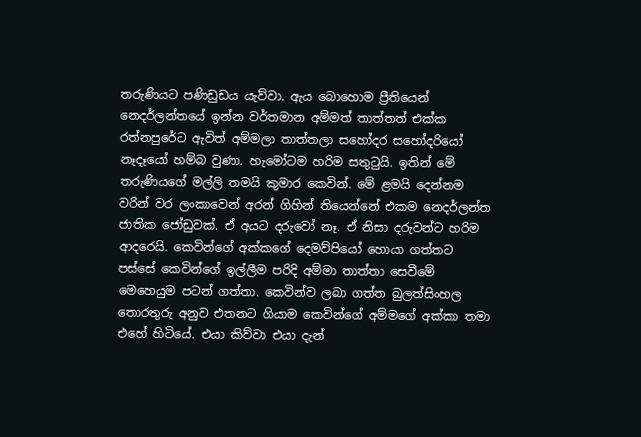තරුණියට පණිඩුඩය යැව්වා. ඇය බොහොම ප්‍රීතියෙන් නෙදර්ලන්තයේ ඉන්න වර්තමාන අම්මත් තාත්තත් එක්ක රත්නපුරේට ඇවිත් අම්මලා තාත්තලා සහෝදර සහෝදරියෝ නෑදෑයෝ හම්බ වුණා. හැමෝටම හරිම සතුටුයි. ඉතින් මේ තරුණියගේ මල්ලි තමයි කුමාර කෙවින්. මේ ළමයි දෙන්නම වරින් වර ලංකාවෙන් අරන් ගිහින් තියෙන්නේ එකම නෙදර්ලන්ත ජාතික ජෝඩුවක්. ඒ අයට දරුවෝ නෑ. ඒ නිසා දරුවන්ට හරිම ආදරෙයි. කෙවින්ගේ අක්කගේ දෙමව්පියෝ හොයා ගත්තට පස්සේ කෙවින්ගේ ඉල්ලීම පරිදි අම්මා තාත්තා සෙවීමේ මෙහෙයුම පටන් ගත්තා. කෙවින්ව ලබා ගත්ත බුලත්සිංහල තොරතුරු අනුව එතනට ගියාම කෙවින්ගේ අම්මගේ අක්කා තමා එහේ හිටියේ. එයා කිව්වා එයා දැන්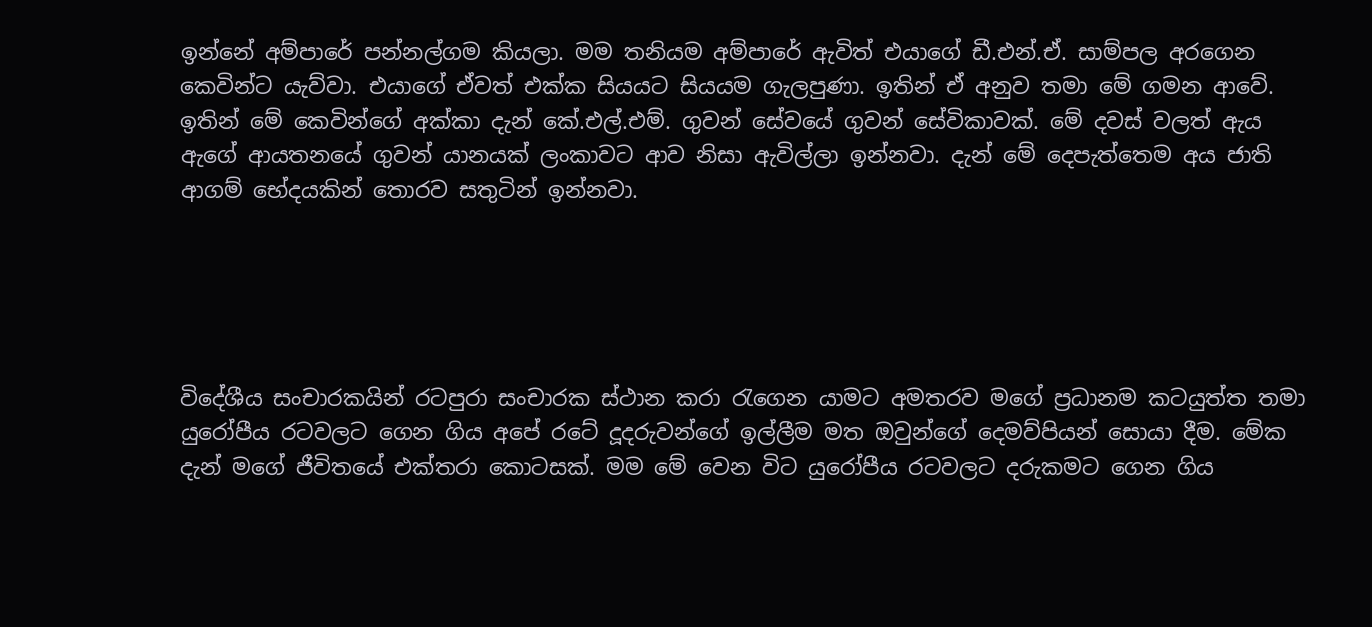ඉන්නේ අම්පාරේ පන්නල්ගම කියලා. මම තනියම අම්පාරේ ඇවිත් එයාගේ ඩී.එන්.ඒ. සාම්පල අරගෙන කෙවින්ට යැව්වා. එයාගේ ඒවත් එක්ක සියයට සියයම ගැලපුණා. ඉතින් ඒ අනුව තමා මේ ගමන ආවේ. ඉතින් මේ කෙවින්ගේ අක්කා දැන් කේ.එල්.එම්. ගුවන් සේවයේ ගුවන් සේවිකාවක්. මේ දවස් වලත් ඇය ඇගේ ආයතනයේ ගුවන් යානයක් ලංකාවට ආව නිසා ඇවිල්ලා ඉන්නවා. දැන් මේ දෙපැත්තෙම අය ජාති ආගම් භේදයකින් තොරව සතුටින් ඉන්නවා.





විදේශීය සංචාරකයින් රටපුරා සංචාරක ස්ථාන කරා රැගෙන යාමට අමතරව මගේ ප්‍රධානම කටයුත්ත තමා යුරෝපීය රටවලට ගෙන ගිය අපේ රටේ දූදරුවන්ගේ ඉල්ලීම මත ඔවුන්ගේ දෙමව්පියන් සොයා දීම. මේක දැන් මගේ ජීවිතයේ එක්තරා කොටසක්. මම මේ වෙන විට යුරෝපීය රටවලට දරුකමට ගෙන ගිය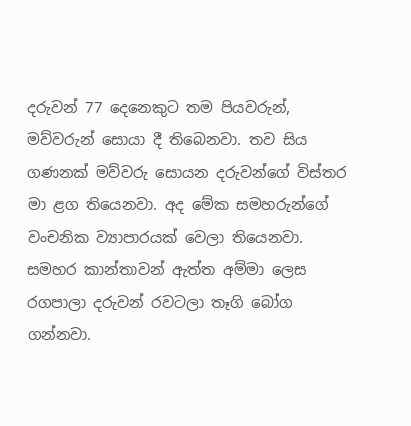දරුවන් 77 දෙනෙකුට තම පියවරුන්, මව්වරුන් සොයා දී තිබෙනවා. තව සිය ගණනක් මව්වරු සොයන දරුවන්ගේ විස්තර මා ළග තියෙනවා. අද මේක සමහරුන්ගේ වංචනික ව්‍යාපාරයක් වෙලා තියෙනවා. සමහර කාන්තාවන් ඇත්ත අම්මා ලෙස රගපාලා දරුවන් රවටලා තෑගි බෝග ගන්නවා.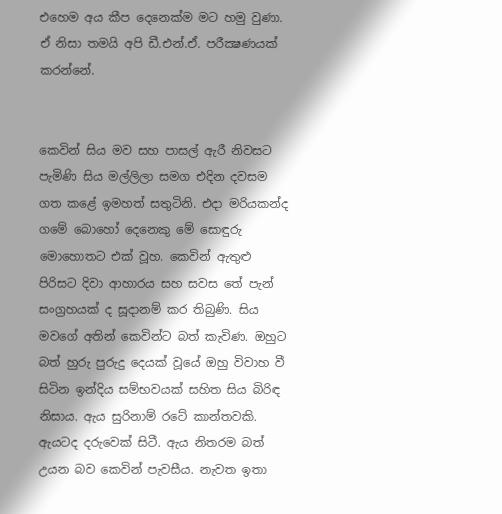එහෙම අය කීප දෙනෙක්ම මට හමු වුණා. ඒ නිසා තමයි අපි ඩී.එන්.ඒ. පරීක්‍ෂණයක් කරන්නේ.


කෙවින් සිය මව සහ පාසල් ඇරී නිවසට පැමිණි සිය මල්ලිලා සමග එදින දවසම ගත කළේ ඉමහත් සතුටිනි. එදා මරියකන්ද ගමේ බොහෝ දෙනෙකු මේ සොඳුරු මොහොතට එක් වූහ. කෙවින් ඇතුළු පිරිසට දිවා ආහාරය සහ සවස තේ පැන් සංග්‍රහයක් ද සූදානම් කර තිබුණි. සිය මවගේ අතින් කෙවින්ට බත් කැවිණ. ඔහුට බත් හුරු පුරුදු දෙයක් වූයේ ඔහු විවාහ වී සිටින ඉන්දිය සම්භවයක් සහිත සිය බිරිඳ නිසාය. ඇය සුරිනාම් රටේ කාන්තවකි. ඇයටද දරුවෙක් සිටී. ඇය නිතරම බත් උයන බව කෙවින් පැවසීය. නැවත ඉතා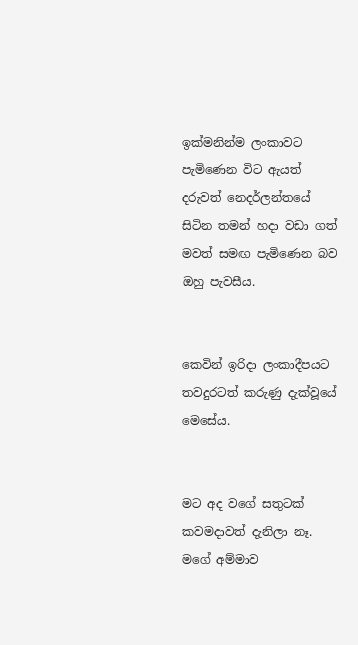ඉක්මනින්ම ලංකාවට පැමිණෙන විට ඇයත් දරුවත් නෙදර්ලන්තයේ සිටින තමන් හදා වඩා ගත් මවත් සමඟ පැමිණෙන බව ඔහු පැවසීය.


කෙවින් ඉරිදා ලංකාදීපයට තවදුරටත් කරුණු දැක්වූයේ මෙසේය.


මට අද වගේ සතුටක් කවමද‌ාවත් දැනිලා නෑ. මගේ අම්මාව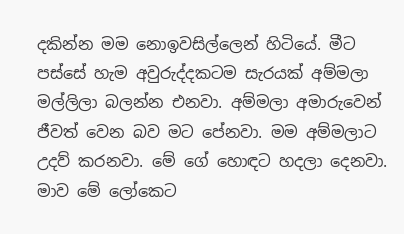දකින්න මම නොඉවසිල්ලෙන් හිටියේ. මීට පස්සේ හැම අවුරුද්දකටම සැරයක් අම්මලා මල්ලිලා බලන්න එනවා. අම්මලා අමාරුවෙන් ජීවත් වෙන බව මට පේනවා. මම අම්මලාට උදව් කරනවා. මේ ගේ හොඳට හදලා දෙනවා. මාව මේ ලෝකෙට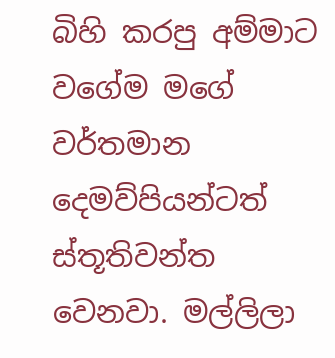බිහි කරපු අම්මාට වගේම මගේ වර්තමාන දෙමව්පියන්ටත් ස්තූතිවන්ත වෙනවා. මල්ලිලා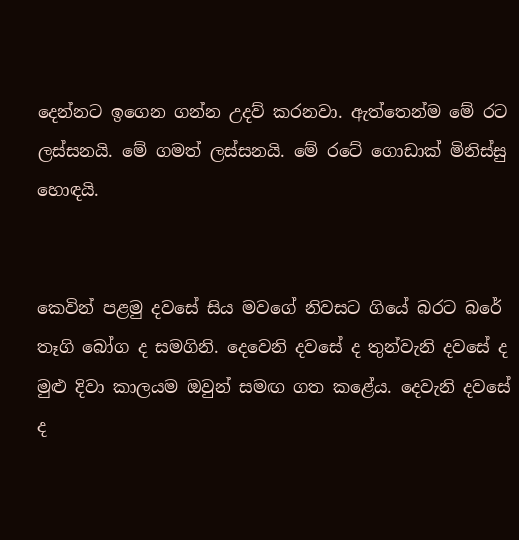දෙන්නට ඉගෙන ගන්න උදව් කරනවා. ඇත්තෙන්ම මේ රට ලස්සනයි. මේ ගමත් ලස්සනයි. මේ රටේ ගොඩාක් මිනිස්සු හොඳයි.


කෙවින් පළමු දවසේ සිය මවගේ නිවසට ගියේ බරට බරේ තෑගි බෝග ද සමගිනි. දෙවෙනි දවසේ ද තුන්වැනි දවසේ ද මුළු දිවා කාලයම ඔවුන් සමඟ ගත කළේය. දෙවැනි දවසේ ද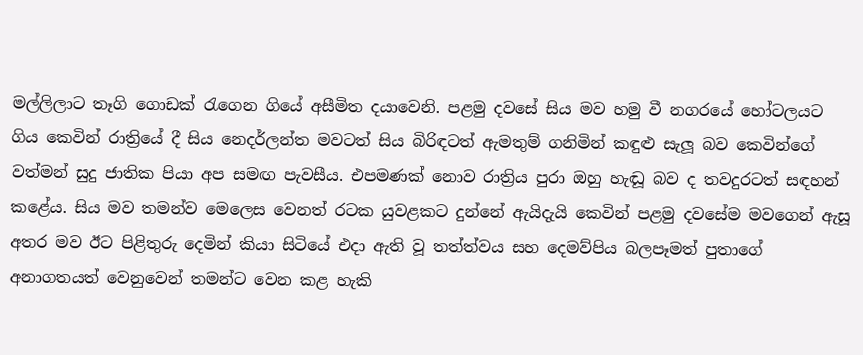මල්ලිලාට තෑගි ගොඩක් රැගෙන ගියේ අසීමිත දයාවෙනි. පළමු දවසේ සිය මව හමු වී නගරයේ හෝටලයට ගිය කෙවින් රාත්‍රියේ දී සිය නෙදර්ලන්ත මවටත් සිය බිරිඳටත් ඇමතුම් ගනිමින් කඳුළු සැලූ බව කෙවින්ගේ වත්මන් සුදු ජාතික පියා අප සමඟ පැවසීය. එපමණක් නොව රාත්‍රිය පුරා ඔහු හැඬූ බව ද තවදුරටත් සඳහන් කළේය. සිය මව තමන්ව මෙලෙස වෙනත් රටක යුවළකට දුන්නේ ඇයිදැයි කෙවින් පළමු දවසේම මවගෙන් ඇසූ අතර මව ඊට පිළිතුරු දෙමින් කියා සිටියේ එදා ඇති වූ තත්ත්වය සහ දෙමව්පිය බලපෑමත් පුතාගේ අනාගතයත් වෙනුවෙන් තමන්ට වෙන කළ හැකි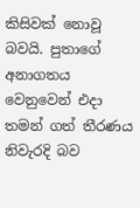කිසිවක් නොවූ බවයි. පුතාගේ අනාගතය වෙනුවෙන් එදා තමන් ගත් තීරණය නිවැරදි බව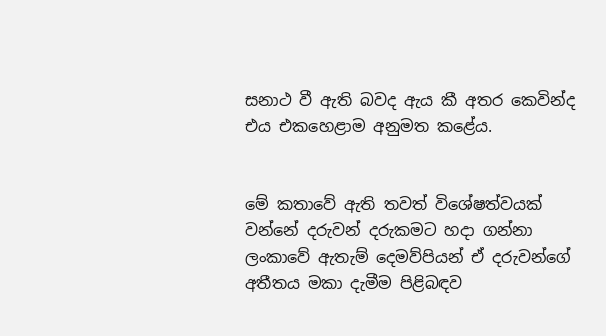සනාථ වී ඇති බවද ඇය කී අතර කෙවින්ද එය එකහෙළාම අනුමත කළේය.


මේ කතාවේ ඇති තවත් විශේෂත්වයක් වන්නේ දරුවන් දරුකමට හදා ගන්නා ලංකාවේ ඇතැම් දෙමව්පියන් ඒ දරුවන්ගේ අතීතය මකා දැමීම පිළිබඳව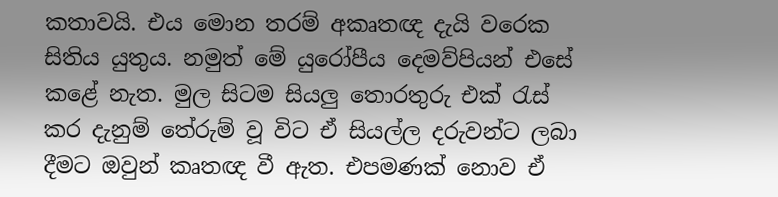කතාවයි. එය මොන තරම් අකෘතඥ දැයි වරෙක සිතිය යුතුය. නමුත් මේ යුරෝපීය දෙමව්පියන් එසේ කළේ නැත. මුල සිටම සියලු තොරතුරු එක් රැස් කර දැනුම් තේරුම් වූ විට ඒ සියල්ල දරුවන්ට ලබා දීමට ඔවුන් කෘතඥ වී ඇත. එපමණක් නොව ඒ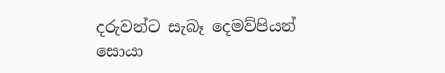දරුවන්ට සැබෑ දෙමව්පියන් සොයා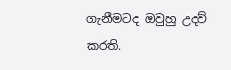ගැනීමටද ඔවුහු උදව් කරති.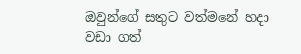ඔවුන්ගේ සතුට වත්මනේ හද‌ා වඩා ගත්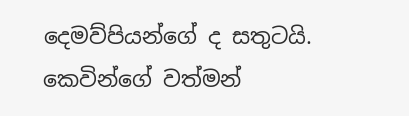දෙමව්පියන්ගේ ද සතුටයි. කෙවින්ගේ වත්මන්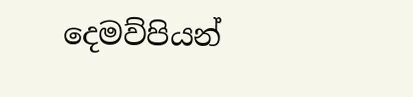දෙමව්පියන්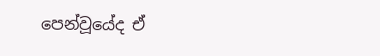පෙන්වූයේද ඒ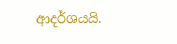ආදර්ශයයි.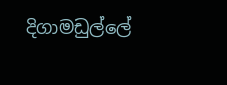දිගාමඩුල්ලේ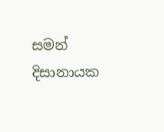සමන් දිසානායක